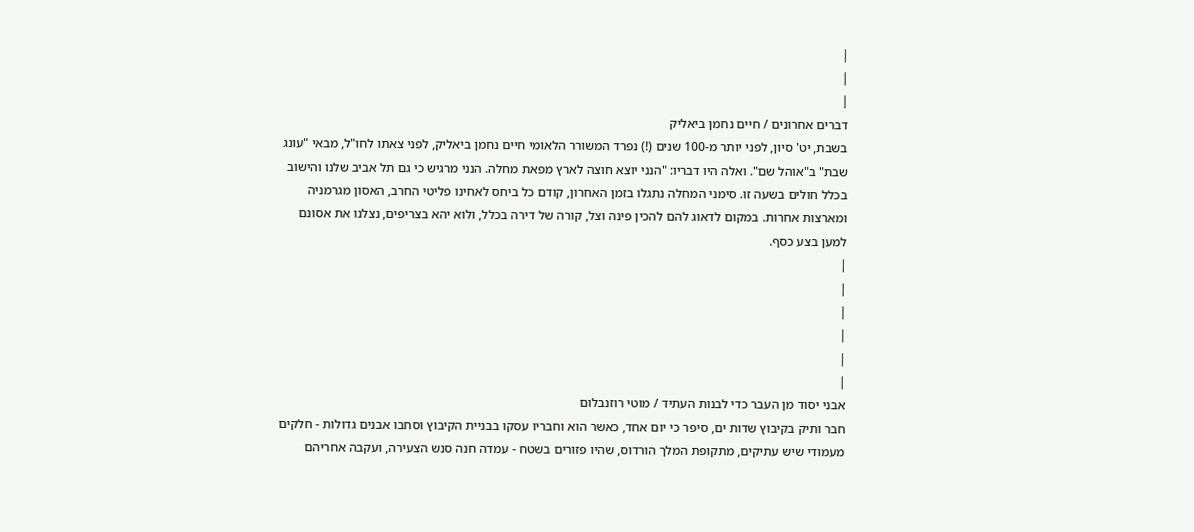|
|
|
דברים אחרונים / חיים נחמן ביאליק
בשבת, יט' סיון, לפני יותר מ-100 שנים (!) נפרד המשורר הלאומי חיים נחמן ביאליק, לפני צאתו לחו"ל, מבאי "עונג שבת" ב"אוהל שם". ואלה היו דבריו: "הנני יוצא חוצה לארץ מפאת מחלה. הנני מרגיש כי גם תל אביב שלנו והישוב בכלל חולים בשעה זו. סימני המחלה נתגלו בזמן האחרון, קודם כל ביחס לאחינו פליטי החרב, האסון מגרמניה ומארצות אחרות. במקום לדאוג להם להכין פינה וצל, קורה של דירה בכלל, ולוא יהא בצריפים, נצלנו את אסונם למען בצע כסף.
|
|
|
|
|
|
אבני יסוד מן העבר כדי לבנות העתיד / מוטי רוזנבלום
חבר ותיק בקיבוץ שדות ים, סיפר כי יום אחד, כאשר הוא וחבריו עסקו בבניית הקיבוץ וסחבו אבנים גדולות - חלקים מעמודי שיש עתיקים, מתקופת המלך הורדוס, שהיו פזורים בשטח - עמדה חנה סנש הצעירה, ועקבה אחריהם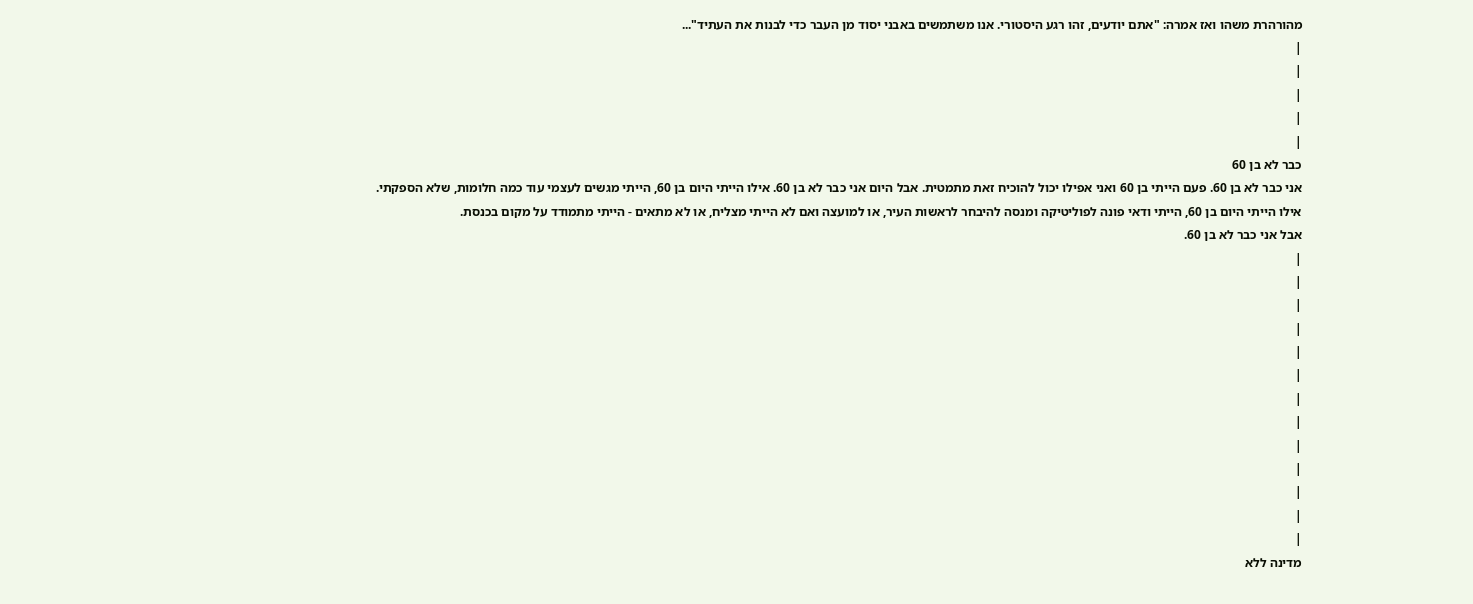מהורהרת משהו ואז אמרה: "אתם יודעים, זהו רגע היסטורי. אנו משתמשים באבני יסוד מן העבר כדי לבנות את העתיד"...
|
|
|
|
|
כבר לא בן 60
אני כבר לא בן 60. פעם הייתי בן 60 ואני אפילו יכול להוכיח זאת מתמטית. אבל היום אני כבר לא בן 60. אילו הייתי היום בן 60, הייתי מגשים לעצמי עוד כמה חלומות, שלא הספקתי.
אילו הייתי היום בן 60, הייתי ודאי פונה לפוליטיקה ומנסה להיבחר לראשות העיר, או למועצה ואם לא הייתי מצליח, או לא מתאים - הייתי מתמודד על מקום בכנסת.
אבל אני כבר לא בן 60.
|
|
|
|
|
|
|
|
|
|
|
|
|
מדינה ללא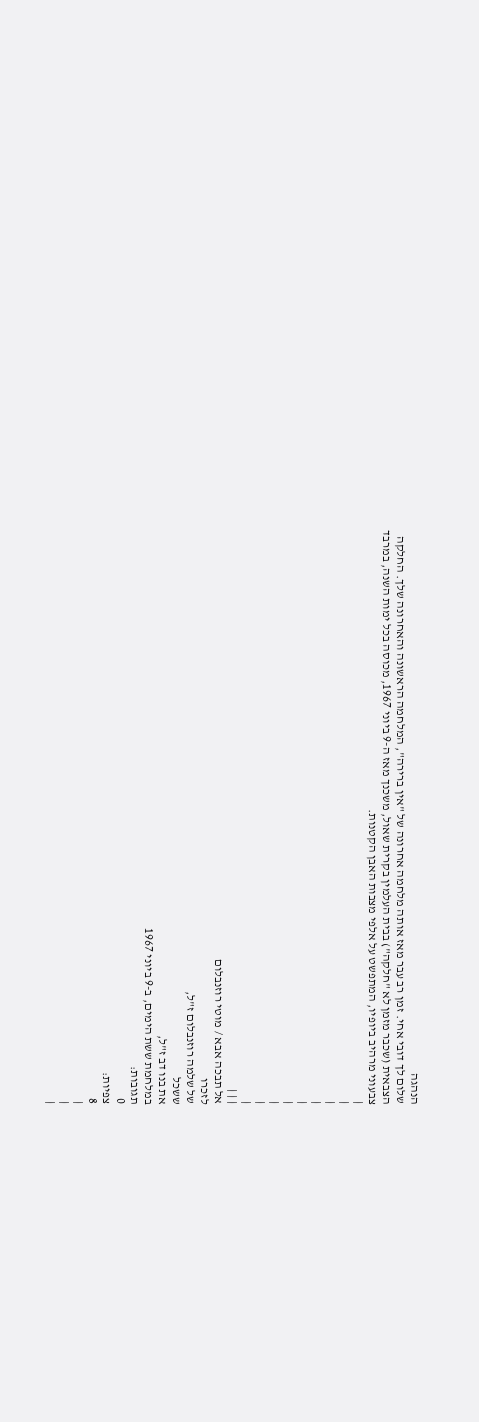הנהגה
שלום לך דובי אחי. זמן רב עבר מאז אותה מלחמה אחרונה של "אין ברירה", המלחמה הראשונה והאחרונה שלך. החלקה הצבאית (שכבר מזמן לא "חלקה") בבית העלמין בקרית שאול, משכנך מאז ה-9 ביוני 1967, מכוסה בכל ימות השנה, במרבד צבעוני מרהיב ביופיו, המתפשט על אלפי מצבות האבן הקטנות.
|
|
|
|
|
|
|
|
|
| | |
אל תבכה אבא / מוטי רוזנבלום
לזכרו
של שלמה רוזנבלום ז"ל,
ששכל
את בנו דב ז"ל,
במלחמת ששת הימים, ב-9 ביוני 1967
תגובות:
0
צפיות:
8
|
|
|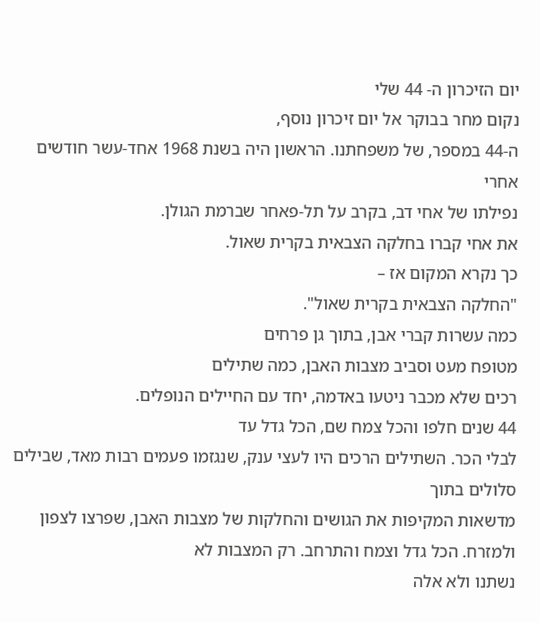יום הזיכרון ה- 44 שלי
נקום מחר בבוקר אל יום זיכרון נוסף,
ה-44 במספר, של משפחתנו. הראשון היה בשנת 1968 אחד-עשר חודשים אחרי
נפילתו של אחי דב, בקרב על תל-פאחר שברמת הגולן.
את אחי קברו בחלקה הצבאית בקרית שאול.
כך נקרא המקום אז –
"החלקה הצבאית בקרית שאול".
כמה עשרות קברי אבן, בתוך גן פרחים
מטופח מעט וסביב מצבות האבן, כמה שתילים
רכים שלא מכבר ניטעו באדמה, יחד עם החיילים הנופלים.
44 שנים חלפו והכל צמח שם, הכל גדל עד
לבלי הכר. השתילים הרכים היו לעצי ענק, שנגזמו פעמים רבות מאד, שבילים סלולים בתוך
מדשאות המקיפות את הגושים והחלקות של מצבות האבן, שפרצו לצפון ולמזרח. הכל גדל וצמח והתרחב. רק המצבות לא
נשתנו ולא אלה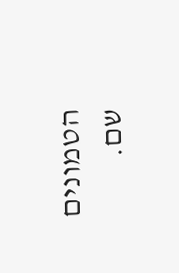הטמונים שם.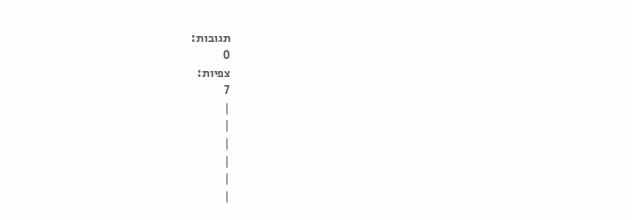תגובות:
0
צפיות:
7
|
|
|
|
|
|